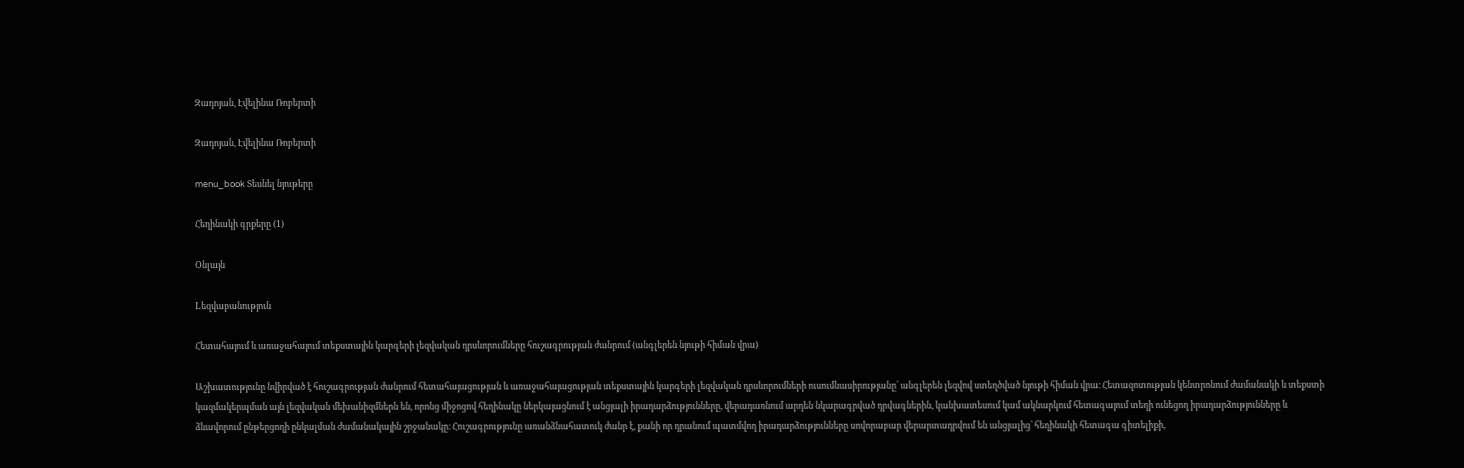Զադոյան, Էվելինա Ռոբերտի

Զադոյան, Էվելինա Ռոբերտի

menu_book Տեսնել նյութերը

Հեղինակի գրքերը (1)

Օնլայն

Lեզվաբանություն

Հետահայում և առաջահայում տեքստային կարգերի լեզվական դրսևորումները հուշագրության ժանրում (անգլերեն նյութի հիման վրա)

Աշխատությունը նվիրված է հուշագրության ժանրում հետահայացության և առաջահայացության տեքստային կարգերի լեզվական դրսևորումների ուսումնասիրությանը՝ անգլերեն լեզվով ստեղծված նյութի հիման վրա։ Հետազոտության կենտրոնում ժամանակի և տեքստի կազմակերպման այն լեզվական մեխանիզմներն են, որոնց միջոցով հեղինակը ներկայացնում է անցյալի իրադարձությունները, վերադառնում արդեն նկարագրված դրվագներին, կանխատեսում կամ ակնարկում հետագայում տեղի ունեցող իրադարձությունները և ձևավորում ընթերցողի ընկալման ժամանակային շրջանակը։ Հուշագրությունը առանձնահատուկ ժանր է, քանի որ դրանում պատմվող իրադարձությունները սովորաբար վերարտադրվում են անցյալից՝ հեղինակի հետագա գիտելիքի,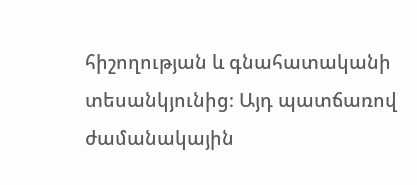հիշողության և գնահատականի տեսանկյունից։ Այդ պատճառով ժամանակային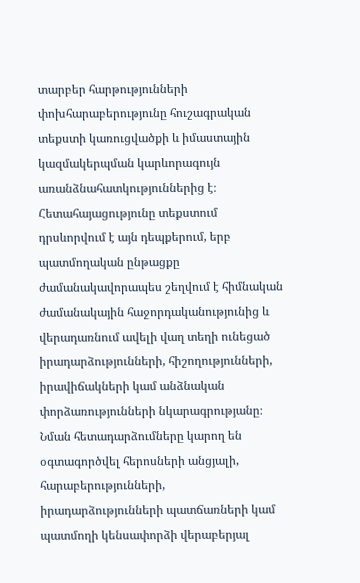տարբեր հարթությունների փոխհարաբերությունը հուշագրական տեքստի կառուցվածքի և իմաստային կազմակերպման կարևորագույն առանձնահատկություններից է։ Հետահայացությունը տեքստում դրսևորվում է այն դեպքերում, երբ պատմողական ընթացքը ժամանակավորապես շեղվում է հիմնական ժամանակային հաջորդականությունից և վերադառնում ավելի վաղ տեղի ունեցած իրադարձությունների, հիշողությունների, իրավիճակների կամ անձնական փորձառությունների նկարագրությանը։ Նման հետադարձումները կարող են օգտագործվել հերոսների անցյալի, հարաբերությունների, իրադարձությունների պատճառների կամ պատմողի կենսափորձի վերաբերյալ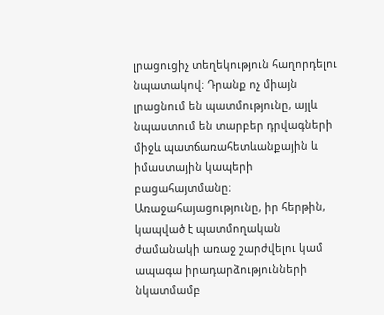լրացուցիչ տեղեկություն հաղորդելու նպատակով։ Դրանք ոչ միայն լրացնում են պատմությունը, այլև նպաստում են տարբեր դրվագների միջև պատճառահետևանքային և իմաստային կապերի բացահայտմանը։ Առաջահայացությունը, իր հերթին, կապված է պատմողական ժամանակի առաջ շարժվելու կամ ապագա իրադարձությունների նկատմամբ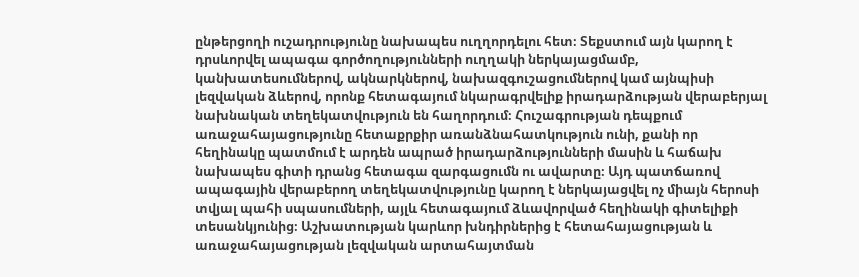ընթերցողի ուշադրությունը նախապես ուղղորդելու հետ։ Տեքստում այն կարող է դրսևորվել ապագա գործողությունների ուղղակի ներկայացմամբ, կանխատեսումներով, ակնարկներով, նախազգուշացումներով կամ այնպիսի լեզվական ձևերով, որոնք հետագայում նկարագրվելիք իրադարձության վերաբերյալ նախնական տեղեկատվություն են հաղորդում։ Հուշագրության դեպքում առաջահայացությունը հետաքրքիր առանձնահատկություն ունի, քանի որ հեղինակը պատմում է արդեն ապրած իրադարձությունների մասին և հաճախ նախապես գիտի դրանց հետագա զարգացումն ու ավարտը։ Այդ պատճառով ապագային վերաբերող տեղեկատվությունը կարող է ներկայացվել ոչ միայն հերոսի տվյալ պահի սպասումների, այլև հետագայում ձևավորված հեղինակի գիտելիքի տեսանկյունից։ Աշխատության կարևոր խնդիրներից է հետահայացության և առաջահայացության լեզվական արտահայտման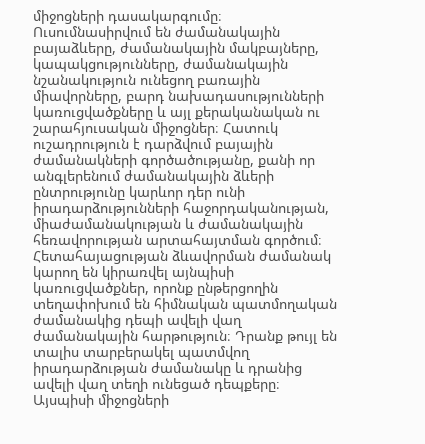միջոցների դասակարգումը։ Ուսումնասիրվում են ժամանակային բայաձևերը, ժամանակային մակբայները, կապակցությունները, ժամանակային նշանակություն ունեցող բառային միավորները, բարդ նախադասությունների կառուցվածքները և այլ քերականական ու շարահյուսական միջոցներ։ Հատուկ ուշադրություն է դարձվում բայային ժամանակների գործածությանը, քանի որ անգլերենում ժամանակային ձևերի ընտրությունը կարևոր դեր ունի իրադարձությունների հաջորդականության, միաժամանակության և ժամանակային հեռավորության արտահայտման գործում։ Հետահայացության ձևավորման ժամանակ կարող են կիրառվել այնպիսի կառուցվածքներ, որոնք ընթերցողին տեղափոխում են հիմնական պատմողական ժամանակից դեպի ավելի վաղ ժամանակային հարթություն։ Դրանք թույլ են տալիս տարբերակել պատմվող իրադարձության ժամանակը և դրանից ավելի վաղ տեղի ունեցած դեպքերը։ Այսպիսի միջոցների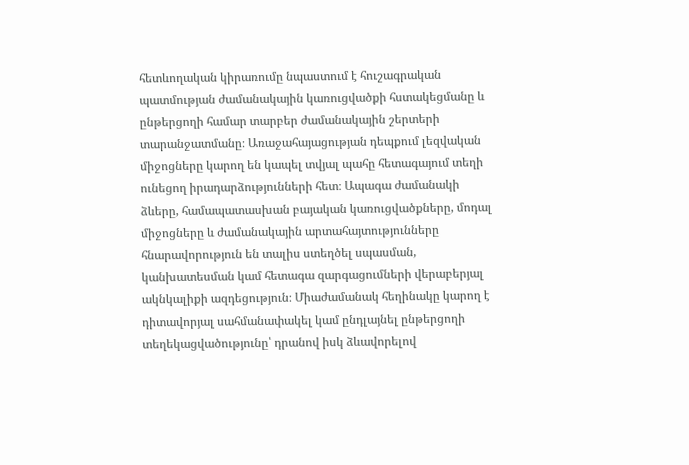հետևողական կիրառումը նպաստում է հուշագրական պատմության ժամանակային կառուցվածքի հստակեցմանը և ընթերցողի համար տարբեր ժամանակային շերտերի տարանջատմանը։ Առաջահայացության դեպքում լեզվական միջոցները կարող են կապել տվյալ պահը հետագայում տեղի ունեցող իրադարձությունների հետ։ Ապագա ժամանակի ձևերը, համապատասխան բայական կառուցվածքները, մոդալ միջոցները և ժամանակային արտահայտությունները հնարավորություն են տալիս ստեղծել սպասման, կանխատեսման կամ հետագա զարգացումների վերաբերյալ ակնկալիքի ազդեցություն։ Միաժամանակ հեղինակը կարող է դիտավորյալ սահմանափակել կամ ընդլայնել ընթերցողի տեղեկացվածությունը՝ դրանով իսկ ձևավորելով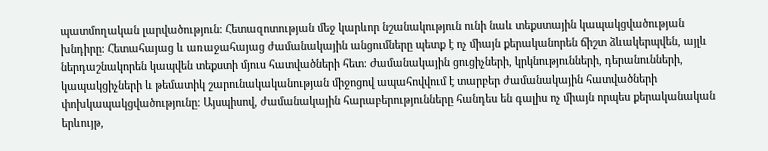պատմողական լարվածություն։ Հետազոտության մեջ կարևոր նշանակություն ունի նաև տեքստային կապակցվածության խնդիրը։ Հետահայաց և առաջահայաց ժամանակային անցումները պետք է ոչ միայն քերականորեն ճիշտ ձևակերպվեն, այլև ներդաշնակորեն կապվեն տեքստի մյուս հատվածների հետ։ Ժամանակային ցուցիչների, կրկնությունների, դերանունների, կապակցիչների և թեմատիկ շարունակականության միջոցով ապահովվում է տարբեր ժամանակային հատվածների փոխկապակցվածությունը։ Այսպիսով, ժամանակային հարաբերությունները հանդես են գալիս ոչ միայն որպես քերականական երևույթ,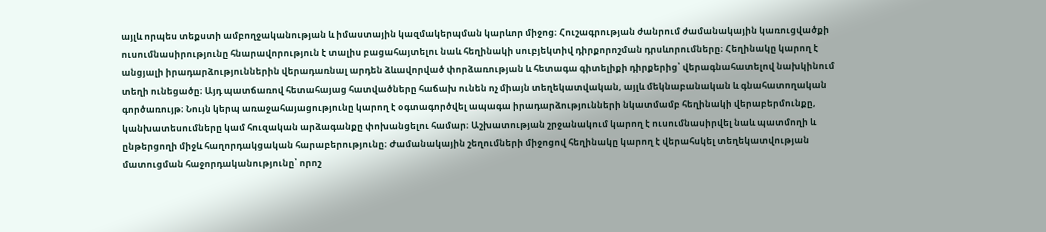այլև որպես տեքստի ամբողջականության և իմաստային կազմակերպման կարևոր միջոց։ Հուշագրության ժանրում ժամանակային կառուցվածքի ուսումնասիրությունը հնարավորություն է տալիս բացահայտելու նաև հեղինակի սուբյեկտիվ դիրքորոշման դրսևորումները։ Հեղինակը կարող է անցյալի իրադարձություններին վերադառնալ արդեն ձևավորված փորձառության և հետագա գիտելիքի դիրքերից՝ վերագնահատելով նախկինում տեղի ունեցածը։ Այդ պատճառով հետահայաց հատվածները հաճախ ունեն ոչ միայն տեղեկատվական, այլև մեկնաբանական և գնահատողական գործառույթ։ Նույն կերպ առաջահայացությունը կարող է օգտագործվել ապագա իրադարձությունների նկատմամբ հեղինակի վերաբերմունքը, կանխատեսումները կամ հուզական արձագանքը փոխանցելու համար։ Աշխատության շրջանակում կարող է ուսումնասիրվել նաև պատմողի և ընթերցողի միջև հաղորդակցական հարաբերությունը։ Ժամանակային շեղումների միջոցով հեղինակը կարող է վերահսկել տեղեկատվության մատուցման հաջորդականությունը՝ որոշ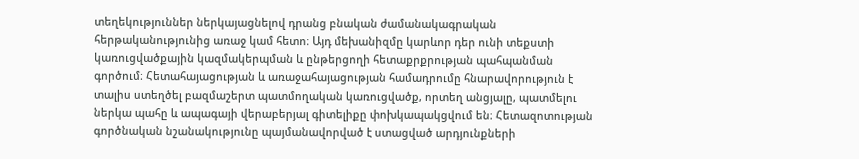տեղեկություններ ներկայացնելով դրանց բնական ժամանակագրական հերթականությունից առաջ կամ հետո։ Այդ մեխանիզմը կարևոր դեր ունի տեքստի կառուցվածքային կազմակերպման և ընթերցողի հետաքրքրության պահպանման գործում։ Հետահայացության և առաջահայացության համադրումը հնարավորություն է տալիս ստեղծել բազմաշերտ պատմողական կառուցվածք, որտեղ անցյալը, պատմելու ներկա պահը և ապագայի վերաբերյալ գիտելիքը փոխկապակցվում են։ Հետազոտության գործնական նշանակությունը պայմանավորված է ստացված արդյունքների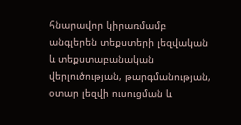հնարավոր կիրառմամբ անգլերեն տեքստերի լեզվական և տեքստաբանական վերլուծության, թարգմանության, օտար լեզվի ուսուցման և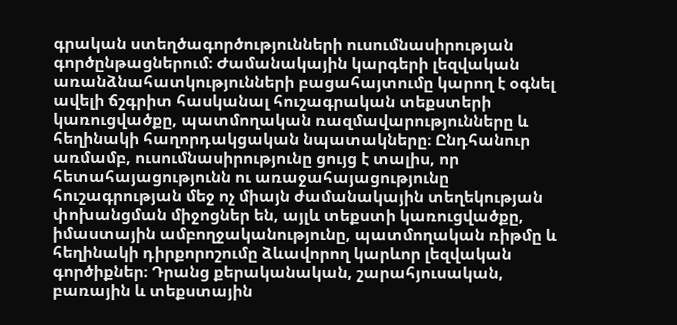գրական ստեղծագործությունների ուսումնասիրության գործընթացներում։ Ժամանակային կարգերի լեզվական առանձնահատկությունների բացահայտումը կարող է օգնել ավելի ճշգրիտ հասկանալ հուշագրական տեքստերի կառուցվածքը, պատմողական ռազմավարությունները և հեղինակի հաղորդակցական նպատակները։ Ընդհանուր առմամբ, ուսումնասիրությունը ցույց է տալիս, որ հետահայացությունն ու առաջահայացությունը հուշագրության մեջ ոչ միայն ժամանակային տեղեկության փոխանցման միջոցներ են, այլև տեքստի կառուցվածքը, իմաստային ամբողջականությունը, պատմողական ռիթմը և հեղինակի դիրքորոշումը ձևավորող կարևոր լեզվական գործիքներ։ Դրանց քերականական, շարահյուսական, բառային և տեքստային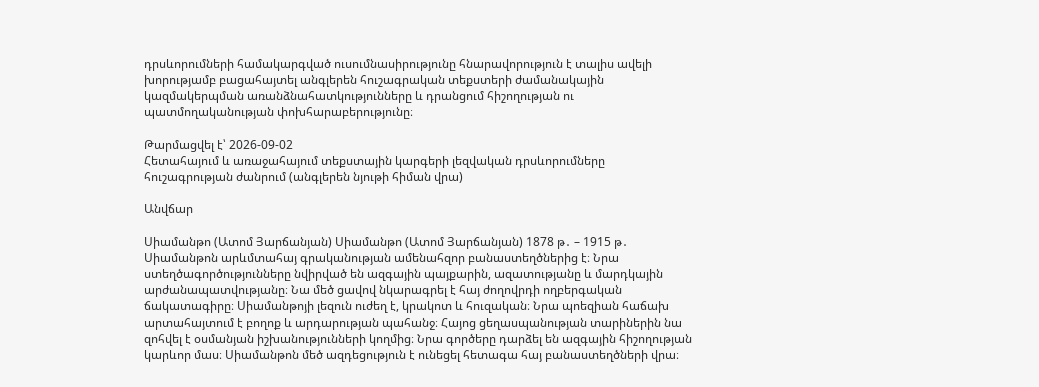դրսևորումների համակարգված ուսումնասիրությունը հնարավորություն է տալիս ավելի խորությամբ բացահայտել անգլերեն հուշագրական տեքստերի ժամանակային կազմակերպման առանձնահատկությունները և դրանցում հիշողության ու պատմողականության փոխհարաբերությունը։

Թարմացվել է՝ 2026-09-02
Հետահայում և առաջահայում տեքստային կարգերի լեզվական դրսևորումները հուշագրության ժանրում (անգլերեն նյութի հիման վրա)

Անվճար

Սիամանթո (Ատոմ Յարճանյան) Սիամանթո (Ատոմ Յարճանյան) 1878 թ․ – 1915 թ․ Սիամանթոն արևմտահայ գրականության ամենահզոր բանաստեղծներից է։ Նրա ստեղծագործությունները նվիրված են ազգային պայքարին, ազատությանը և մարդկային արժանապատվությանը։ Նա մեծ ցավով նկարագրել է հայ ժողովրդի ողբերգական ճակատագիրը։ Սիամանթոյի լեզուն ուժեղ է, կրակոտ և հուզական։ Նրա պոեզիան հաճախ արտահայտում է բողոք և արդարության պահանջ։ Հայոց ցեղասպանության տարիներին նա զոհվել է օսմանյան իշխանությունների կողմից։ Նրա գործերը դարձել են ազգային հիշողության կարևոր մաս։ Սիամանթոն մեծ ազդեցություն է ունեցել հետագա հայ բանաստեղծների վրա։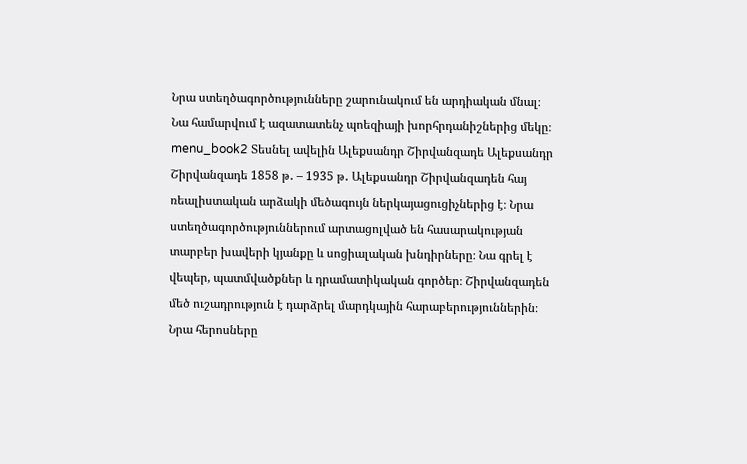Նրա ստեղծագործությունները շարունակում են արդիական մնալ։ Նա համարվում է ազատատենչ պոեզիայի խորհրդանիշներից մեկը։ menu_book2 Տեսնել ավելին Ալեքսանդր Շիրվանզադե Ալեքսանդր Շիրվանզադե 1858 թ․ – 1935 թ․ Ալեքսանդր Շիրվանզադեն հայ ռեալիստական արձակի մեծագույն ներկայացուցիչներից է։ Նրա ստեղծագործություններում արտացոլված են հասարակության տարբեր խավերի կյանքը և սոցիալական խնդիրները։ Նա գրել է վեպեր, պատմվածքներ և դրամատիկական գործեր։ Շիրվանզադեն մեծ ուշադրություն է դարձրել մարդկային հարաբերություններին։ Նրա հերոսները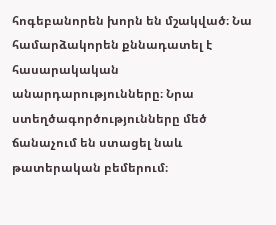հոգեբանորեն խորն են մշակված։ Նա համարձակորեն քննադատել է հասարակական անարդարությունները։ Նրա ստեղծագործությունները մեծ ճանաչում են ստացել նաև թատերական բեմերում։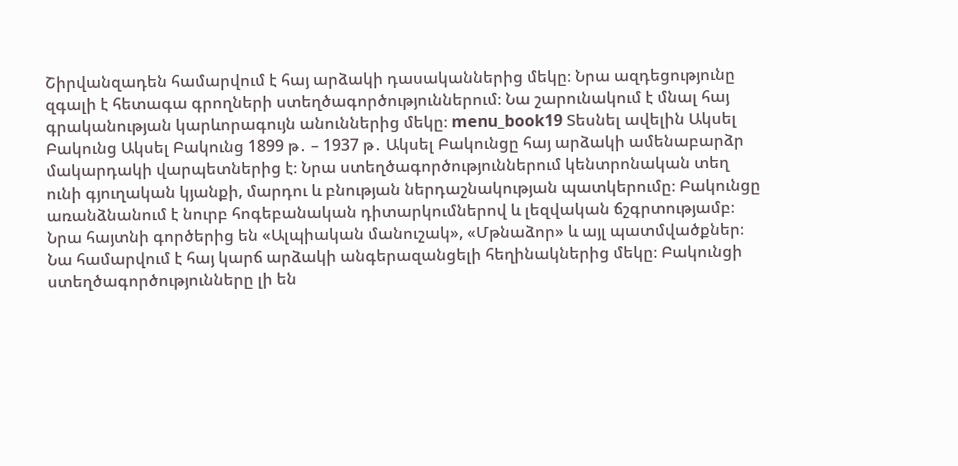Շիրվանզադեն համարվում է հայ արձակի դասականներից մեկը։ Նրա ազդեցությունը զգալի է հետագա գրողների ստեղծագործություններում։ Նա շարունակում է մնալ հայ գրականության կարևորագույն անուններից մեկը։ menu_book19 Տեսնել ավելին Ակսել Բակունց Ակսել Բակունց 1899 թ․ – 1937 թ․ Ակսել Բակունցը հայ արձակի ամենաբարձր մակարդակի վարպետներից է։ Նրա ստեղծագործություններում կենտրոնական տեղ ունի գյուղական կյանքի, մարդու և բնության ներդաշնակության պատկերումը։ Բակունցը առանձնանում է նուրբ հոգեբանական դիտարկումներով և լեզվական ճշգրտությամբ։ Նրա հայտնի գործերից են «Ալպիական մանուշակ», «Մթնաձոր» և այլ պատմվածքներ։ Նա համարվում է հայ կարճ արձակի անգերազանցելի հեղինակներից մեկը։ Բակունցի ստեղծագործությունները լի են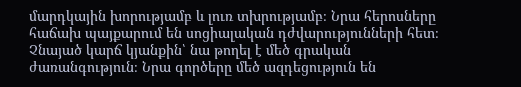մարդկային խորությամբ և լուռ տխրությամբ։ Նրա հերոսները հաճախ պայքարում են սոցիալական դժվարությունների հետ։ Չնայած կարճ կյանքին՝ նա թողել է մեծ գրական ժառանգություն։ Նրա գործերը մեծ ազդեցություն են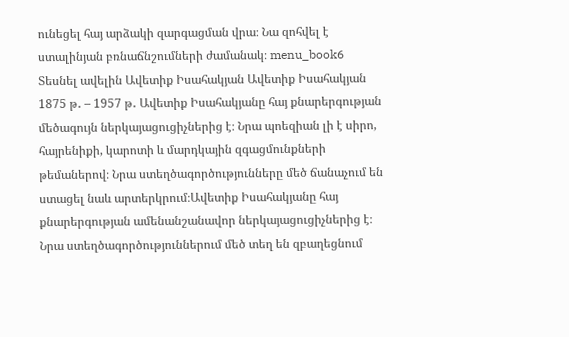ունեցել հայ արձակի զարգացման վրա։ Նա զոհվել է ստալինյան բռնաճնշումների ժամանակ։ menu_book6 Տեսնել ավելին Ավետիք Իսահակյան Ավետիք Իսահակյան 1875 թ․ – 1957 թ․ Ավետիք Իսահակյանը հայ քնարերգության մեծագույն ներկայացուցիչներից է։ Նրա պոեզիան լի է սիրո, հայրենիքի, կարոտի և մարդկային զգացմունքների թեմաներով։ Նրա ստեղծագործությունները մեծ ճանաչում են ստացել նաև արտերկրում։Ավետիք Իսահակյանը հայ քնարերգության ամենանշանավոր ներկայացուցիչներից է։ Նրա ստեղծագործություններում մեծ տեղ են զբաղեցնում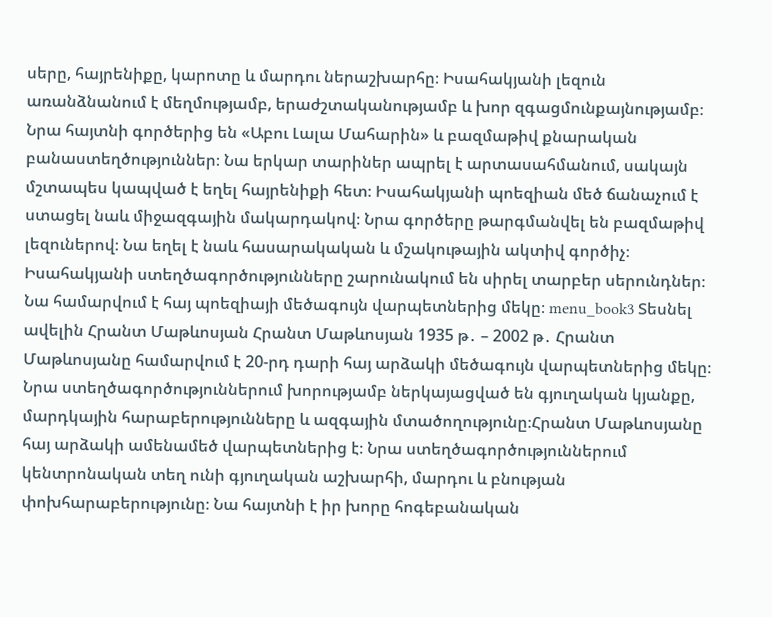սերը, հայրենիքը, կարոտը և մարդու ներաշխարհը։ Իսահակյանի լեզուն առանձնանում է մեղմությամբ, երաժշտականությամբ և խոր զգացմունքայնությամբ։ Նրա հայտնի գործերից են «Աբու Լալա Մահարին» և բազմաթիվ քնարական բանաստեղծություններ։ Նա երկար տարիներ ապրել է արտասահմանում, սակայն մշտապես կապված է եղել հայրենիքի հետ։ Իսահակյանի պոեզիան մեծ ճանաչում է ստացել նաև միջազգային մակարդակով։ Նրա գործերը թարգմանվել են բազմաթիվ լեզուներով։ Նա եղել է նաև հասարակական և մշակութային ակտիվ գործիչ։ Իսահակյանի ստեղծագործությունները շարունակում են սիրել տարբեր սերունդներ։ Նա համարվում է հայ պոեզիայի մեծագույն վարպետներից մեկը։ menu_book3 Տեսնել ավելին Հրանտ Մաթևոսյան Հրանտ Մաթևոսյան 1935 թ․ – 2002 թ․ Հրանտ Մաթևոսյանը համարվում է 20-րդ դարի հայ արձակի մեծագույն վարպետներից մեկը։ Նրա ստեղծագործություններում խորությամբ ներկայացված են գյուղական կյանքը, մարդկային հարաբերությունները և ազգային մտածողությունը։Հրանտ Մաթևոսյանը հայ արձակի ամենամեծ վարպետներից է։ Նրա ստեղծագործություններում կենտրոնական տեղ ունի գյուղական աշխարհի, մարդու և բնության փոխհարաբերությունը։ Նա հայտնի է իր խորը հոգեբանական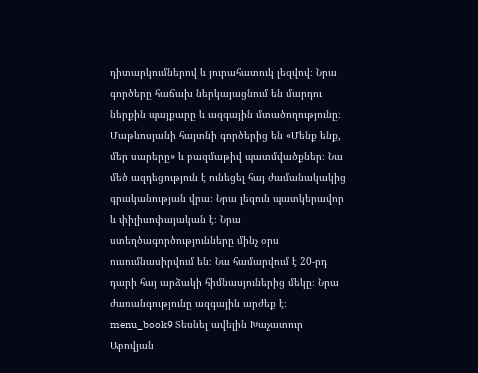դիտարկումներով և յուրահատուկ լեզվով։ Նրա գործերը հաճախ ներկայացնում են մարդու ներքին պայքարը և ազգային մտածողությունը։ Մաթևոսյանի հայտնի գործերից են «Մենք ենք, մեր սարերը» և բազմաթիվ պատմվածքներ։ Նա մեծ ազդեցություն է ունեցել հայ ժամանակակից գրականության վրա։ Նրա լեզուն պատկերավոր և փիլիսոփայական է։ Նրա ստեղծագործությունները մինչ օրս ուսումնասիրվում են։ Նա համարվում է 20-րդ դարի հայ արձակի հիմնասյուներից մեկը։ Նրա ժառանգությունը ազգային արժեք է։ menu_book9 Տեսնել ավելին Խաչատուր Աբովյան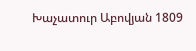Խաչատուր Աբովյան 1809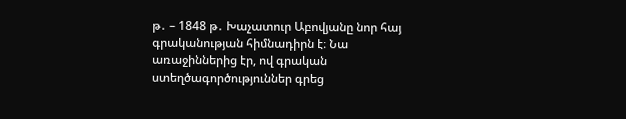թ․ – 1848 թ․ Խաչատուր Աբովյանը նոր հայ գրականության հիմնադիրն է։ Նա առաջիններից էր, ով գրական ստեղծագործություններ գրեց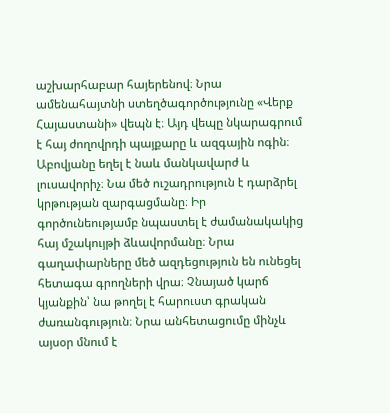աշխարհաբար հայերենով։ Նրա ամենահայտնի ստեղծագործությունը «Վերք Հայաստանի» վեպն է։ Այդ վեպը նկարագրում է հայ ժողովրդի պայքարը և ազգային ոգին։ Աբովյանը եղել է նաև մանկավարժ և լուսավորիչ։ Նա մեծ ուշադրություն է դարձրել կրթության զարգացմանը։ Իր գործունեությամբ նպաստել է ժամանակակից հայ մշակույթի ձևավորմանը։ Նրա գաղափարները մեծ ազդեցություն են ունեցել հետագա գրողների վրա։ Չնայած կարճ կյանքին՝ նա թողել է հարուստ գրական ժառանգություն։ Նրա անհետացումը մինչև այսօր մնում է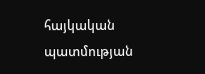հայկական պատմության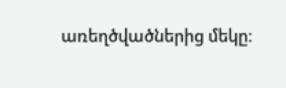առեղծվածներից մեկը։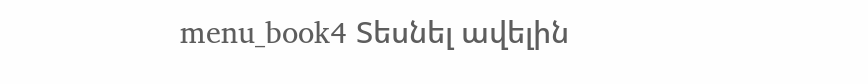menu_book4 Տեսնել ավելին